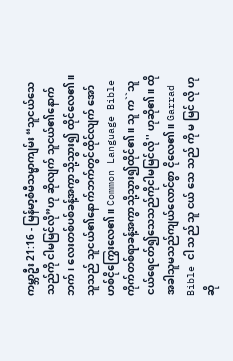ကမ္ဘာဦး 21:16 - မြန်မာ့စံမီသမ္မာကျမ်း “သူငယ်သေသည်ကို ငါမမြင်လို”ဟု ဆိုလျက် သူငယ်၏နောက်ဘက်၊ လေးတစ်ပစ်ခန့်အကွာသို့သွား၍ ထိုင်လေ၏။ သူသည် သူငယ်၏နောက်ဘက်တွင်ထိုင်လျက် အော်ဟစ်ငိုကြွေးလေ၏။ Common Language Bible ကိုက်တစ်ရာခန့်အကွာသို့သွား၍ထိုင်၏။ သူ က``သူငယ်ရေငတ်၍သေသည်ကိုငါမမြင်လို'' ဟုဆို၏။ ထိုအခါသူမသည်ကျယ်လောင်စွာ ငိုလေ၏။ Garrad Bible ငါ သည် သူ ငယ် သေ သည် ကို မ မြင် လို ဟု ဆို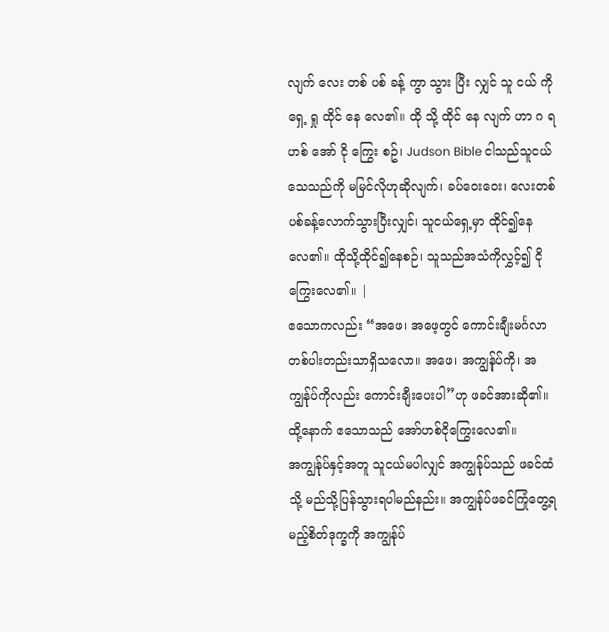လျက် လေး တစ် ပစ် ခန့် ကွာ သွား ပြီး လျှင် သူ ငယ် ကို ရှေ့ ရှု ထိုင် နေ လေ၏။ ထို သို့ ထိုင် နေ လျက် ဟာ ဂ ရ ဟစ် အော် ငို ကြွေး စဥ်၊ Judson Bible ငါသည်သူငယ်သေသည်ကို မမြင်လိုဟုဆိုလျက်၊ ခပ်ဝေးဝေး၊ လေးတစ်ပစ်ခန့်လောက်သွားပြီးလျှင်၊ သူငယ်ရှေ့မှာ ထိုင်၍နေလေ၏။ ထိုသို့ထိုင်၍နေစဉ်၊ သူသည်အသံကိုလွှင့်၍ ငိုကြွေးလေ၏။ |
ဧသောကလည်း “အဖေ၊ အဖေ့တွင် ကောင်းချီးမင်္ဂလာတစ်ပါးတည်းသာရှိသလော။ အဖေ၊ အကျွန်ုပ်ကို၊ အကျွန်ုပ်ကိုလည်း ကောင်းချီးပေးပါ”ဟု ဖခင်အားဆို၏။ ထို့နောက် ဧသောသည် အော်ဟစ်ငိုကြွေးလေ၏။
အကျွန်ုပ်နှင့်အတူ သူငယ်မပါလျှင် အကျွန်ုပ်သည် ဖခင်ထံသို့ မည်သို့ပြန်သွားရပါမည်နည်း။ အကျွန်ုပ်ဖခင်ကြုံတွေ့ရမည့်စိတ်ဒုက္ခကို အကျွန်ုပ်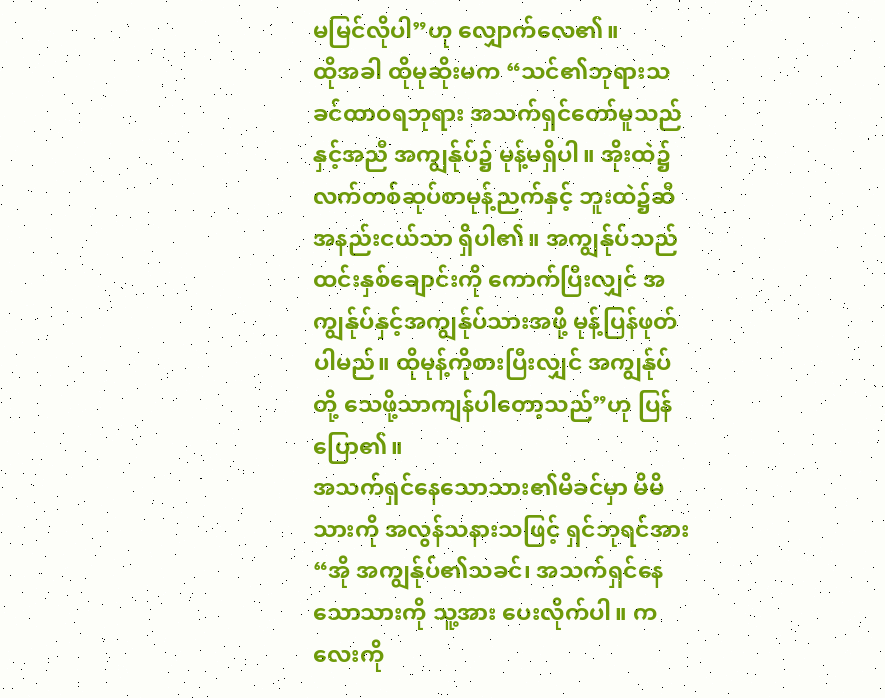မမြင်လိုပါ”ဟု လျှောက်လေ၏။
ထိုအခါ ထိုမုဆိုးမက “သင်၏ဘုရားသခင်ထာဝရဘုရား အသက်ရှင်တော်မူသည်နှင့်အညီ အကျွန်ုပ်၌ မုန့်မရှိပါ။ အိုးထဲ၌ လက်တစ်ဆုပ်စာမုန့်ညက်နှင့် ဘူးထဲ၌ဆီအနည်းငယ်သာ ရှိပါ၏။ အကျွန်ုပ်သည် ထင်းနှစ်ချောင်းကို ကောက်ပြီးလျှင် အကျွန်ုပ်နှင့်အကျွန်ုပ်သားအဖို့ မုန့်ပြန်ဖုတ်ပါမည်။ ထိုမုန့်ကိုစားပြီးလျှင် အကျွန်ုပ်တို့ သေဖို့သာကျန်ပါတော့သည်”ဟု ပြန်ပြော၏။
အသက်ရှင်နေသောသား၏မိခင်မှာ မိမိသားကို အလွန်သနားသဖြင့် ရှင်ဘုရင်အား “အို အကျွန်ုပ်၏သခင်၊ အသက်ရှင်နေသောသားကို သူ့အား ပေးလိုက်ပါ။ ကလေးကို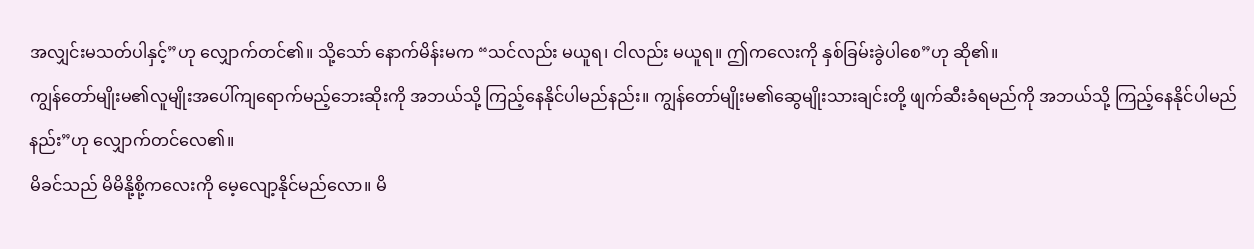အလျှင်းမသတ်ပါနှင့်”ဟု လျှောက်တင်၏။ သို့သော် နောက်မိန်းမက “သင်လည်း မယူရ၊ ငါလည်း မယူရ။ ဤကလေးကို နှစ်ခြမ်းခွဲပါစေ”ဟု ဆို၏။
ကျွန်တော်မျိုးမ၏လူမျိုးအပေါ်ကျရောက်မည့်ဘေးဆိုးကို အဘယ်သို့ ကြည့်နေနိုင်ပါမည်နည်း။ ကျွန်တော်မျိုးမ၏ဆွေမျိုးသားချင်းတို့ ဖျက်ဆီးခံရမည်ကို အဘယ်သို့ ကြည့်နေနိုင်ပါမည်နည်း”ဟု လျှောက်တင်လေ၏။
မိခင်သည် မိမိနို့စို့ကလေးကို မေ့လျော့နိုင်မည်လော။ မိ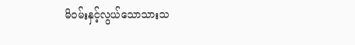မိဝမ်းနှင့်လွယ်သောသားသ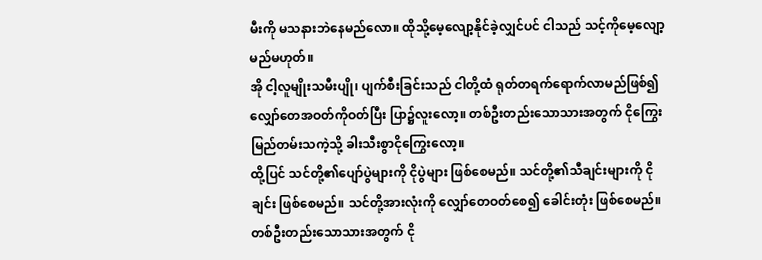မီးကို မသနားဘဲနေမည်လော။ ထိုသို့မေ့လျော့နိုင်ခဲ့လျှင်ပင် ငါသည် သင့်ကိုမေ့လျော့မည်မဟုတ်။
အို ငါ့လူမျိုးသမီးပျို၊ ပျက်စီးခြင်းသည် ငါတို့ထံ ရုတ်တရက်ရောက်လာမည်ဖြစ်၍ လျှော်တေအဝတ်ကိုဝတ်ပြီး ပြာ၌လူးလော့။ တစ်ဦးတည်းသောသားအတွက် ငိုကြွေးမြည်တမ်းသကဲ့သို့ ခါးသီးစွာငိုကြွေးလော့။
ထို့ပြင် သင်တို့၏ပျော်ပွဲများကို ငိုပွဲများ ဖြစ်စေမည်။ သင်တို့၏သီချင်းများကို ငိုချင်း ဖြစ်စေမည်။ သင်တို့အားလုံးကို လျှော်တေဝတ်စေ၍ ခေါင်းတုံး ဖြစ်စေမည်။ တစ်ဦးတည်းသောသားအတွက် ငို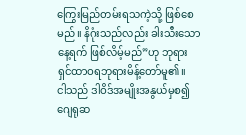ကြွေးမြည်တမ်းရသကဲ့သို့ ဖြစ်စေမည်။ နိဂုံးသည်လည်း ခါးသီးသောနေ့ရက် ဖြစ်လိမ့်မည်”ဟု ဘုရားရှင်ထာဝရဘုရားမိန့်တော်မူ၏။
ငါသည် ဒါဝိဒ်အမျိုးအနွယ်မှစ၍ ဂျေရုဆ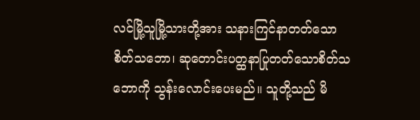လင်မြို့သူမြို့သားတို့အား သနားကြင်နာတတ်သောစိတ်သဘော၊ ဆုတောင်းပတ္ထနာပြုတတ်သောစိတ်သဘောကို သွန်းလောင်းပေးမည်။ သူတို့သည် မိ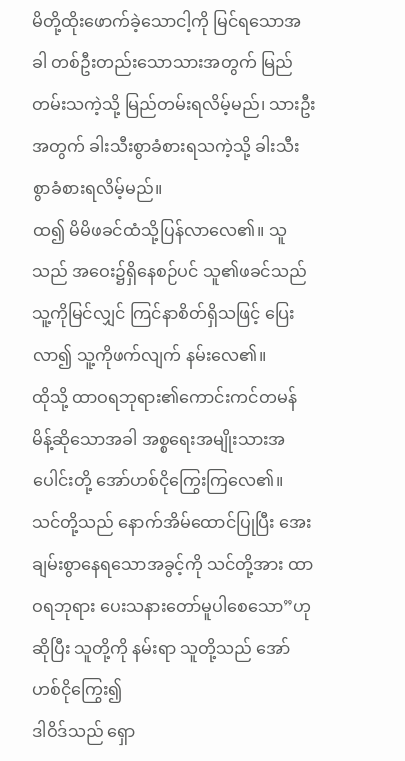မိတို့ထိုးဖောက်ခဲ့သောငါ့ကို မြင်ရသောအခါ တစ်ဦးတည်းသောသားအတွက် မြည်တမ်းသကဲ့သို့ မြည်တမ်းရလိမ့်မည်၊ သားဦးအတွက် ခါးသီးစွာခံစားရသကဲ့သို့ ခါးသီးစွာခံစားရလိမ့်မည်။
ထ၍ မိမိဖခင်ထံသို့ပြန်လာလေ၏။ သူသည် အဝေး၌ရှိနေစဉ်ပင် သူ၏ဖခင်သည် သူ့ကိုမြင်လျှင် ကြင်နာစိတ်ရှိသဖြင့် ပြေးလာ၍ သူ့ကိုဖက်လျက် နမ်းလေ၏။
ထိုသို့ ထာဝရဘုရား၏ကောင်းကင်တမန် မိန့်ဆိုသောအခါ အစ္စရေးအမျိုးသားအပေါင်းတို့ အော်ဟစ်ငိုကြွေးကြလေ၏။
သင်တို့သည် နောက်အိမ်ထောင်ပြုပြီး အေးချမ်းစွာနေရသောအခွင့်ကို သင်တို့အား ထာဝရဘုရား ပေးသနားတော်မူပါစေသော”ဟု ဆိုပြီး သူတို့ကို နမ်းရာ သူတို့သည် အော်ဟစ်ငိုကြွေး၍
ဒါဝိဒ်သည် ရှော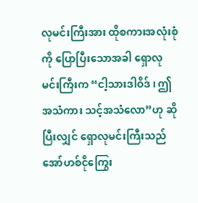လုမင်းကြီးအား ထိုစကားအလုံးစုံကို ပြောပြီးသောအခါ ရှောလုမင်းကြီးက “ငါ့သားဒါဝိဒ်၊ ဤအသံကား သင့်အသံလော”ဟု ဆိုပြီးလျှင် ရှောလုမင်းကြီးသည် အော်ဟစ်ငိုကြွေး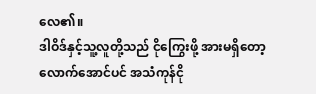လေ၏။
ဒါဝိဒ်နှင့်သူ့လူတို့သည် ငိုကြွေးဖို့ အားမရှိတော့လောက်အောင်ပင် အသံကုန်ငို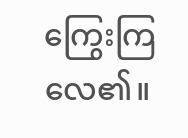ကြွေးကြလေ၏။